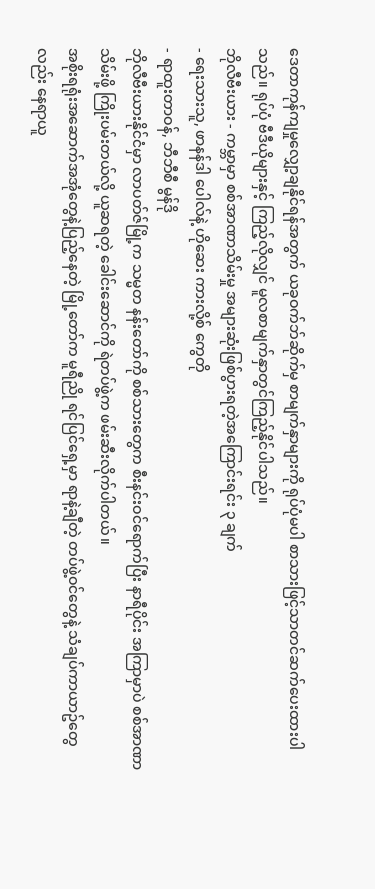ဒေတာကုန်ကျမှုလျှော့ချနိုင်ရန်အတွက် ယခုဝက်ဘ်ဆိုက်မှ စာမျက်နှာများကို ရုပ်ပုံမပါ စာသားဖြင့်သာတင်ဆက်ပေးထားပါသည်။ ရုပ်ပုံ ဗီဒီယိုများနှင့် ကြည့်လိုလျှင် မူလစာမျက်နှာတွင်ကြည့်နိုင်ပါသည်။
ဘိုလီဗီးယား - ကမ္ဘာမှာ စစ်အာဏာသိမ်းမှု အများဆုံးဖြစ်ပွားရတဲ့အကြောင်းရင်း ၃ ချက်
- ရေးသားသူ, ဖာနန်ဒါ ပေါလ်နဲ့ ဟိုဆေး ကားလို့စ် ကွေတို
- ရာထူးတာဝန်, ဘီဘီစီ မွန်ဒို
ဘိုလီဗီးယားနိုင်ငံမှာ လာပတ်ဇ်မြို့က သမ္မတ နန်းတော်ကို စစ်သားတွေက စီးနင်းဝင်ရောက်ပြီး နာရီပိုင်း အကြာမှာပဲ စစ်အာဏာသိမ်းဖို့ ကြိုးပမ်းတယ်လို့ ယူဆရတဲ့ ခေါင်းဆောင်ကို ရဲတပ်ဖွဲ့က ဖမ်းဆီးလိုက်ပါတယ်။
အစိုးရရုံးအဆောက်အအုံတွေနဲ့ပြည့်နေတဲ့ မြို့တော်က မူရီညို ရင်ပြင်ရှေ့မှာ ရာနဲ့ချီတဲ့ တပ်ဖွဲ့ဝင်တွေနဲ့ သံချပ်ကာယာဥ်တွေလည်း နေရာယူ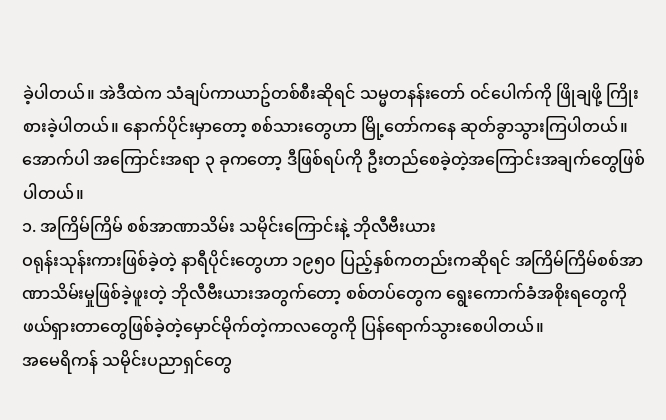ခဲ့ပါတယ်။ အဲဒီထဲက သံချပ်ကာယာဥ်တစ်စီးဆိုရင် သမ္မတနန်းတော် ဝင်ပေါက်ကို ဖြိုချဖို့ ကြိုးစားခဲ့ပါတယ်။ နောက်ပိုင်းမှာတော့ စစ်သားတွေဟာ မြို့တော်ကနေ ဆုတ်ခွာသွားကြပါတယ်။
အောက်ပါ အကြောင်းအရာ ၃ ခုကတော့ ဒီဖြစ်ရပ်ကို ဦးတည်စေခဲ့တဲ့အကြောင်းအချက်တွေဖြစ်ပါတယ်။
၁. အကြိမ်ကြိမ် စစ်အာဏာသိမ်း သမိုင်းကြောင်းနဲ့ ဘိုလီဗီးယား
ဝရုန်းသုန်းကားဖြစ်ခဲ့တဲ့ နာရီပိုင်းတွေဟာ ၁၉၅၀ ပြည့်နှစ်ကတည်းကဆိုရင် အကြိမ်ကြိမ်စစ်အာဏာသိမ်းမှုဖြစ်ခဲ့ဖူးတဲ့ ဘိုလီဗီးယားအတွက်တော့ စစ်တပ်တွေက ရွေးကောက်ခံအစိုးရတွေကို ဖယ်ရှားတာတွေဖြစ်ခဲ့တဲ့မှောင်မိုက်တဲ့ကာလတွေကို ပြန်ရောက်သွားစေပါတယ်။
အမေရိကန် သမိုင်းပညာရှင်တွေ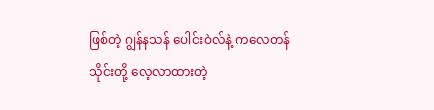ဖြစ်တဲ့ ဂျွန်နသန် ပေါင်းဝဲလ်နဲ့ ကလေတန် သိုင်းတို့ လေ့လာထားတဲ့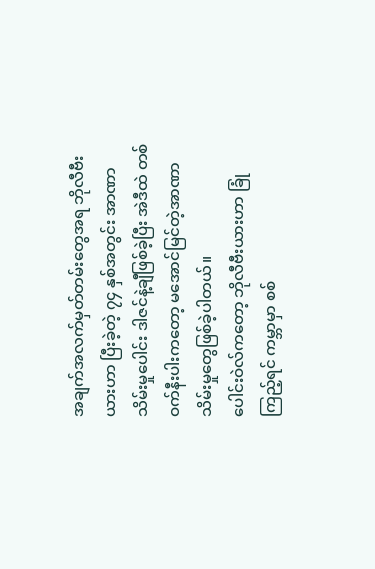အချက်အလက်မှတ်တမ်းတွေအရ ဘိုလီဗီးယားဟာ ပြီးခဲ့တဲ့ ၇၄ နှစ်အတွင်း အာဏာသိမ်းမှုပေါင်း ဒါဇင်နဲ့ချီဖြစ်ခဲ့ပြီး အဲဒီထဲ တစ်ဝက်နီးပါးကတော့ မအောင်မြင်တဲ့အာဏာသိမ်းမှုတွေဖြစ်ခဲ့ပါတယ်။
ပေါင်းဝဲလ်ကတော့ ဘိုလီဗီးယားဟာ ခြုံကြည့်ရင် ကမ္ဘာမှာ စစ်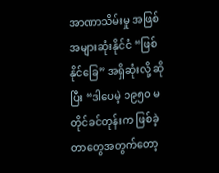အာဏာသိမ်းမှု အဖြစ်အများဆုံးနိုင်ငံ “ဖြစ်နိုင်ခြေ” အရှိဆုံးလို့ ဆိုပြီး “ဒါပေမဲ့ ၁၉၅၀ မတိုင်ခင်တုန်းက ဖြစ်ခဲ့တာတွေအတွက်တော့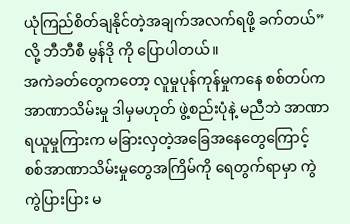ယုံကြည်စိတ်ချနိုင်တဲ့အချက်အလက်ရဖို့ ခက်တယ်”လို့ ဘီဘီစီ မွန်ဒို ကို ပြောပါတယ်။
အကဲခတ်တွေကတော့ လူမှုပုန်ကုန်မှုကနေ စစ်တပ်က အာဏာသိမ်းမှု ဒါမှမဟုတ် ဖွဲ့စည်းပုံနဲ့ မညီဘဲ အာဏာရယူမှုကြားက မခြားလှတဲ့အခြေအနေတွေကြောင့် စစ်အာဏာသိမ်းမှုတွေအကြိမ်ကို ရေတွက်ရာမှာ ကွဲကွဲပြားပြား မ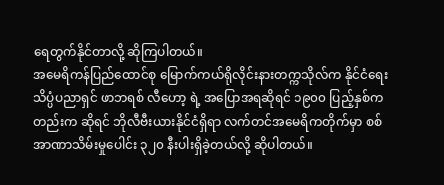ရေတွက်နိုင်တာလို့ ဆိုကြပါတယ်။
အမေရိကန်ပြည်ထောင်စု မြောက်ကယ်ရိုလိုင်းနားတက္ကသိုလ်က နိုင်ငံရေးသိပ္ပံပညာရှင် ဖာဘရစ် လီဟော့ ရဲ့ အပြောအရဆိုရင် ၁၉၀၀ ပြည့်နှစ်ကတည်းက ဆိုရင် ဘိုလီဗီးယားနိုင်ငံရှိရာ လက်တင်အမေရိကတိုက်မှာ စစ်အာဏာသိမ်းမှုပေါင်း ၃၂၀ နီးပါးရှိခဲ့တယ်လို့ ဆိုပါတယ်။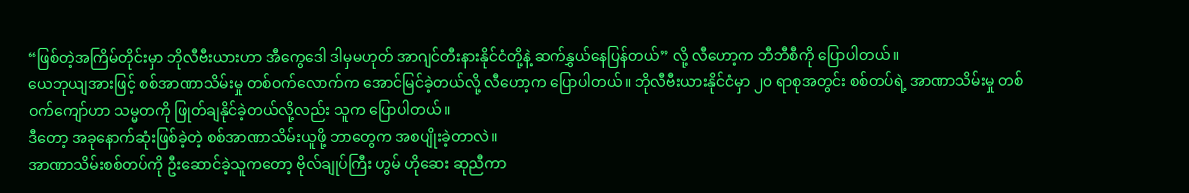“ဖြစ်တဲ့အကြိမ်တိုင်းမှာ ဘိုလီဗီးယားဟာ အီကွေဒေါ ဒါမှမဟုတ် အာဂျင်တီးနားနိုင်ငံတို့နဲ့ ဆက်နွှယ်နေပြန်တယ်” လို့ လီဟော့က ဘီဘီစီကို ပြောပါတယ်။
ယေဘုယျအားဖြင့် စစ်အာဏာသိမ်းမှု တစ်ဝက်လောက်က အောင်မြင်ခဲ့တယ်လို့ လီဟော့က ပြောပါတယ်။ ဘိုလီဗီးယားနိုင်ငံမှာ ၂၀ ရာစုအတွင်း စစ်တပ်ရဲ့ အာဏာသိမ်းမှု တစ်ဝက်ကျော်ဟာ သမ္မတကို ဖြုတ်ချနိုင်ခဲ့တယ်လို့လည်း သူက ပြောပါတယ်။
ဒီတော့ အခုနောက်ဆုံးဖြစ်ခဲ့တဲ့ စစ်အာဏာသိမ်းယူဖို့ ဘာတွေက အစပျိုးခဲ့တာလဲ။
အာဏာသိမ်းစစ်တပ်ကို ဦးဆောင်ခဲ့သူကတော့ ဗိုလ်ချုပ်ကြီး ဟွမ် ဟိုဆေး ဆုညီကာ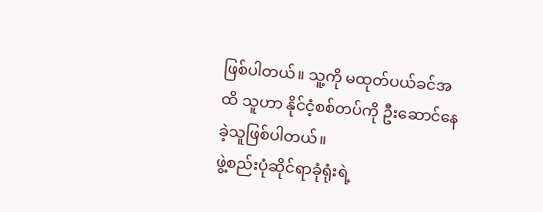ဖြစ်ပါတယ်။ သူ့ကို မထုတ်ပယ်ခင်အထိ သူဟာ နိုင်ငံ့စစ်တပ်ကို ဦးဆောင်နေခဲ့သူဖြစ်ပါတယ်။
ဖွဲ့စည်းပုံဆိုင်ရာခုံရုံးရဲ့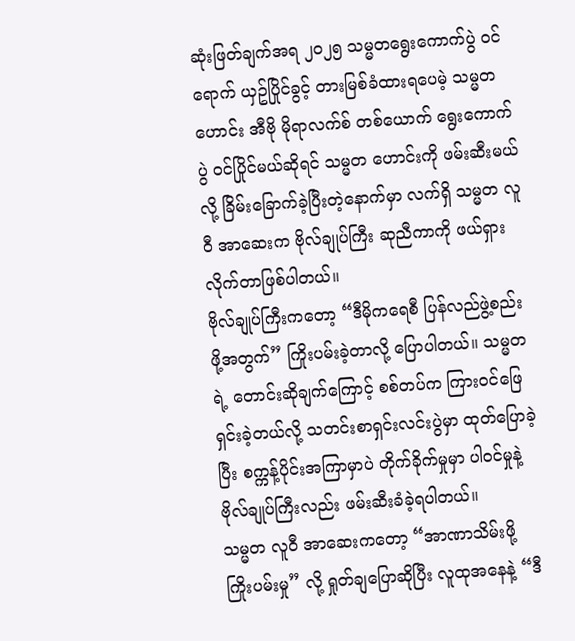ဆုံးဖြတ်ချက်အရ ၂၀၂၅ သမ္မတရွေးကောက်ပွဲ ဝင်ရောက် ယှဥ်ပြိုင်ခွင့် တားမြစ်ခံထားရပေမဲ့ သမ္မတဟောင်း အီဗို မိုရာလက်စ် တစ်ယောက် ရွေးကောက်ပွဲ ဝင်ပြိုင်မယ်ဆိုရင် သမ္မတ ဟောင်းကို ဖမ်းဆီးမယ်လို့ ခြိမ်းခြောက်ခဲ့ပြီးတဲ့နောက်မှာ လက်ရှိ သမ္မတ လူဝီ အာဆေးက ဗိုလ်ချုပ်ကြီး ဆုညီကာကို ဖယ်ရှားလိုက်တာဖြစ်ပါတယ်။
ဗိုလ်ချုပ်ကြီးကတော့ “ဒီမိုကရေစီ ပြန်လည်ဖွဲ့စည်းဖို့အတွက်” ကြိုးပမ်းခဲ့တာလို့ ပြောပါတယ်။ သမ္မတရဲ့ တောင်းဆိုချက်ကြောင့် စစ်တပ်က ကြားဝင်ဖြေရှင်းခဲ့တယ်လို့ သတင်းစာရှင်းလင်းပွဲမှာ ထုတ်ပြောခဲ့ပြီး စက္ကန့်ပိုင်းအကြာမှာပဲ တိုက်ခိုက်မှုမှာ ပါဝင်မှုနဲ့ ဗိုလ်ချုပ်ကြီးလည်း ဖမ်းဆီးခံခဲ့ရပါတယ်။
သမ္မတ လူဝီ အာဆေးကတော့ “အာဏာသိမ်းဖို့ ကြိုးပမ်းမှု” လို့ ရှုတ်ချပြောဆိုပြီး လူထုအနေနဲ့ “ဒီ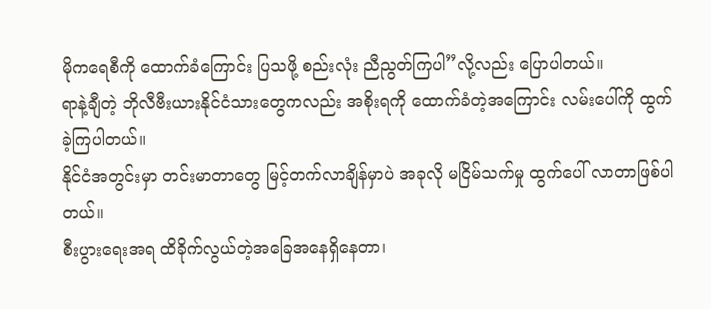မိုကရေစီကို ထောက်ခံကြောင်း ပြသဖို့ စည်းလုံး ညီညွတ်ကြပါ”လို့လည်း ပြောပါတယ်။
ရာနဲ့ချီတဲ့ ဘိုလီဗီးယားနိုင်ငံသားတွေကလည်း အစိုးရကို ထောက်ခံတဲ့အကြောင်း လမ်းပေါ်ကို ထွက်ခဲ့ကြပါတယ်။
နိုင်ငံအတွင်းမှာ တင်းမာတာတွေ မြင့်တက်လာချိန်မှာပဲ အခုလို မငြိမ်သက်မှု ထွက်ပေါ် လာတာဖြစ်ပါတယ်။
စီးပွားရေးအရ ထိခိုက်လွယ်တဲ့အခြေအနေရှိနေတာ၊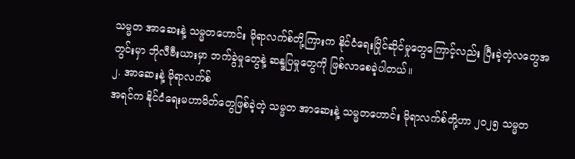သမ္မတ အာဆေးနဲ့ သမ္မတဟောင်း မိုရာလက်စ်တို့ကြားက နိုင်ငံရေးပြိုင်ဆိုင်မှုတွေကြောင့်လည်း ပြီးခဲ့တဲ့လတွေအတွင်းမှာ ဘိုလီဗီးယားမှာ ဘက်ခွဲမှုတွေနဲ့ ဆန္ဒပြမှုတွေကို ဖြစ်လာစေခဲ့ပါတယ်။
၂. အာဆေးနဲ့ မိုရာလက်စ်
အရင်က နိုင်ငံရေးမဟာမိတ်တွေဖြစ်ခဲ့တဲ့ သမ္မတ အာဆေးနဲ့ သမ္မတဟောင်း မိုရာလက်စ်တို့ဟာ ၂၀၂၅ သမ္မတ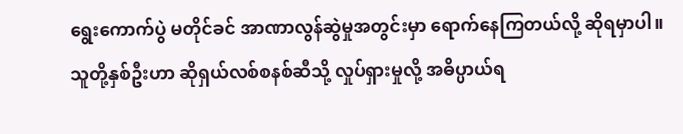ရွေးကောက်ပွဲ မတိုင်ခင် အာဏာလွန်ဆွဲမှုအတွင်းမှာ ရောက်နေကြတယ်လို့ ဆိုရမှာပါ။
သူတို့နှစ်ဦးဟာ ဆိုရှယ်လစ်စနစ်ဆီသို့ လှုပ်ရှားမှုလို့ အဓိပ္ပာယ်ရ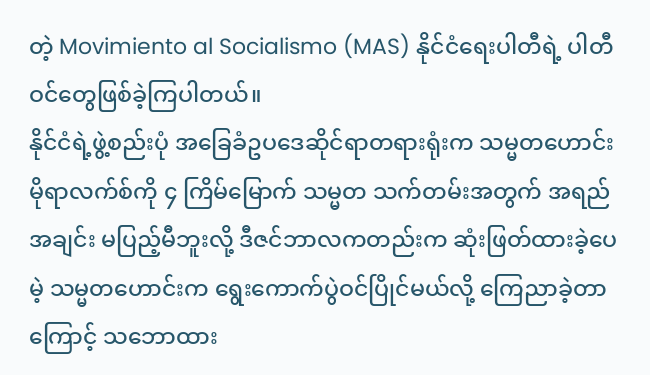တဲ့ Movimiento al Socialismo (MAS) နိုင်ငံရေးပါတီရဲ့ ပါတီဝင်တွေဖြစ်ခဲ့ကြပါတယ်။
နိုင်ငံရဲ့ဖွဲ့စည်းပုံ အခြေခံဥပဒေဆိုင်ရာတရားရုံးက သမ္မတဟောင်း မိုရာလက်စ်ကို ၄ ကြိမ်မြောက် သမ္မတ သက်တမ်းအတွက် အရည်အချင်း မပြည့်မီဘူးလို့ ဒီဇင်ဘာလကတည်းက ဆုံးဖြတ်ထားခဲ့ပေမဲ့ သမ္မတဟောင်းက ရွေးကောက်ပွဲဝင်ပြိုင်မယ်လို့ ကြေညာခဲ့တာကြောင့် သဘောထား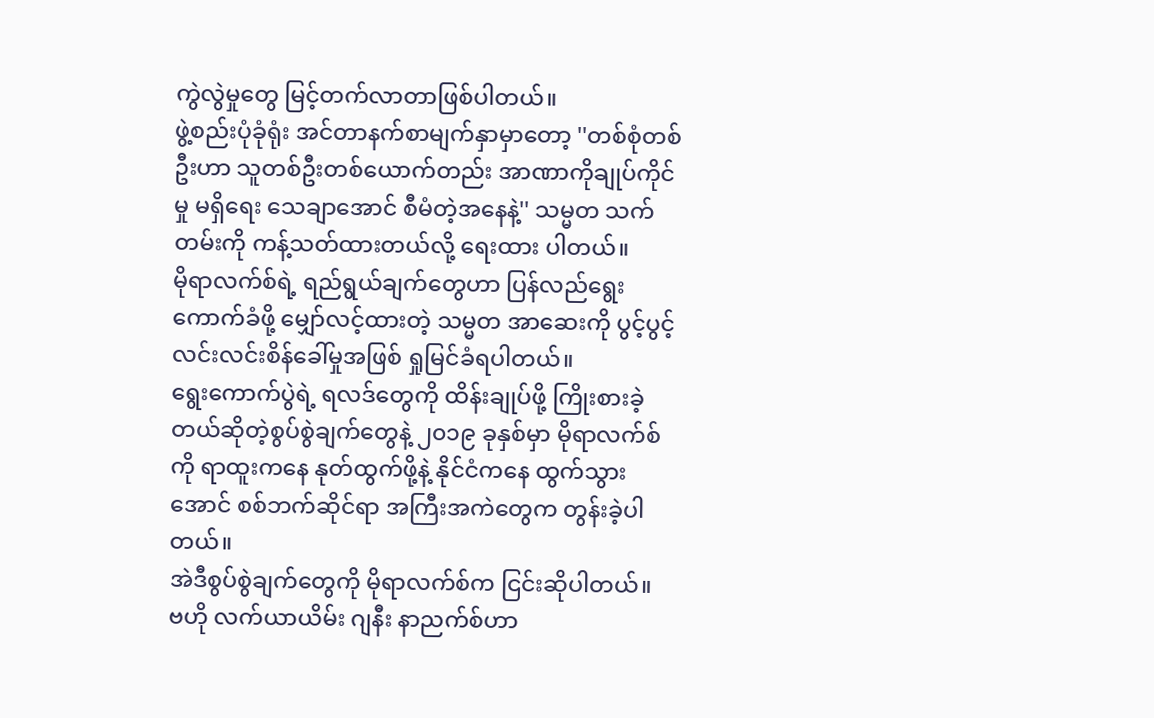ကွဲလွဲမှုတွေ မြင့်တက်လာတာဖြစ်ပါတယ်။
ဖွဲ့စည်းပုံခုံရုံး အင်တာနက်စာမျက်နှာမှာတော့ ''တစ်စုံတစ်ဦးဟာ သူတစ်ဦးတစ်ယောက်တည်း အာဏာကိုချုပ်ကိုင်မှု မရှိရေး သေချာအောင် စီမံတဲ့အနေနဲ့'' သမ္မတ သက်တမ်းကို ကန့်သတ်ထားတယ်လို့ ရေးထား ပါတယ်။
မိုရာလက်စ်ရဲ့ ရည်ရွယ်ချက်တွေဟာ ပြန်လည်ရွေးကောက်ခံဖို့ မျှော်လင့်ထားတဲ့ သမ္မတ အာဆေးကို ပွင့်ပွင့်လင်းလင်းစိန်ခေါ်မှုအဖြစ် ရှုမြင်ခံရပါတယ်။
ရွေးကောက်ပွဲရဲ့ ရလဒ်တွေကို ထိန်းချုပ်ဖို့ ကြိုးစားခဲ့တယ်ဆိုတဲ့စွပ်စွဲချက်တွေနဲ့ ၂၀၁၉ ခုနှစ်မှာ မိုရာလက်စ်ကို ရာထူးကနေ နုတ်ထွက်ဖို့နဲ့ နိုင်ငံကနေ ထွက်သွားအောင် စစ်ဘက်ဆိုင်ရာ အကြီးအကဲတွေက တွန်းခဲ့ပါတယ်။
အဲဒီစွပ်စွဲချက်တွေကို မိုရာလက်စ်က ငြင်းဆိုပါတယ်။
ဗဟို လက်ယာယိမ်း ဂျနီး နာညက်စ်ဟာ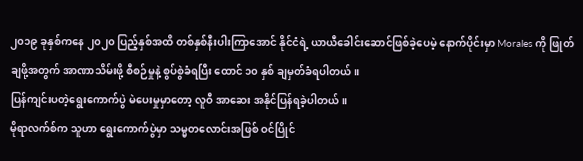၂၀၁၉ ခုနှစ်ကနေ ၂၀၂၀ ပြည့်နှစ်အထိ တစ်နှစ်နီးပါးကြာအောင် နိုင်ငံရဲ့ ယာယီခေါင်းဆောင်ဖြစ်ခဲ့ပေမဲ့ နောက်ပိုင်းမှာ Morales ကို ဖြုတ်ချဖို့အတွက် အာဏာသိမ်းဖို့ စီစဉ်မှုနဲ့ စွပ်စွဲခံရပြီး ထောင် ၁၀ နှစ် ချမှတ်ခံရပါတယ်။
ပြန်ကျင်းပတဲ့ရွေးကောက်ပွဲ မဲပေးမှုမှာတော့ လူဝီ အာဆေး အနိုင်ပြန်ရခဲ့ပါတယ်။
မိုရာလက်စ်က သူဟာ ရွေးကောက်ပွဲမှာ သမ္မတလောင်းအဖြစ် ဝင်ပြိုင်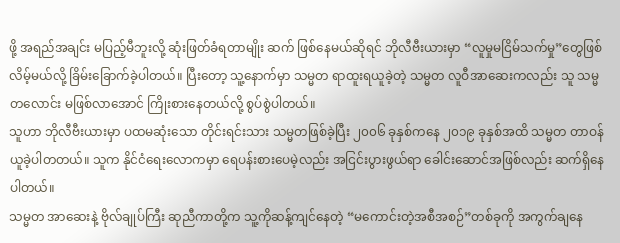ဖို့ အရည်အချင်း မပြည့်မီဘူးလို့ ဆုံးဖြတ်ခံရတာမျိုး ဆက် ဖြစ်နေမယ်ဆိုရင် ဘိုလီဗီးယားမှာ “လူမှုမငြိမ်သက်မှု”တွေဖြစ်လိမ့်မယ်လို့ ခြိမ်းခြောက်ခဲ့ပါတယ်။ ပြီးတော့ သူ့နောက်မှာ သမ္မတ ရာထူးရယူခဲ့တဲ့ သမ္မတ လူဝီအာဆေးကလည်း သူ သမ္မတလောင်း မဖြစ်လာအောင် ကြိုးစားနေတယ်လို့ စွပ်စွဲပါတယ်။
သူဟာ ဘိုလီဗီးယားမှာ ပထမဆုံးသော တိုင်းရင်းသား သမ္မတဖြစ်ခဲ့ပြီး ၂၀၀၆ ခုနှစ်ကနေ ၂၀၁၉ ခုနှစ်အထိ သမ္မတ တာဝန် ယူခဲ့ပါတတယ်။ သူက နိုင်ငံရေးလောကမှာ ရေပန်းစားပေမဲ့လည်း အငြင်းပွားဖွယ်ရာ ခေါင်းဆောင်အဖြစ်လည်း ဆက်ရှိနေပါတယ်။
သမ္မတ အာဆေးနဲ့ ဗိုလ်ချုပ်ကြီး ဆုညီကာတို့က သူ့ကိုဆန့်ကျင်နေတဲ့ “မကောင်းတဲ့အစီအစဉ်”တစ်ခုကို အကွက်ချနေ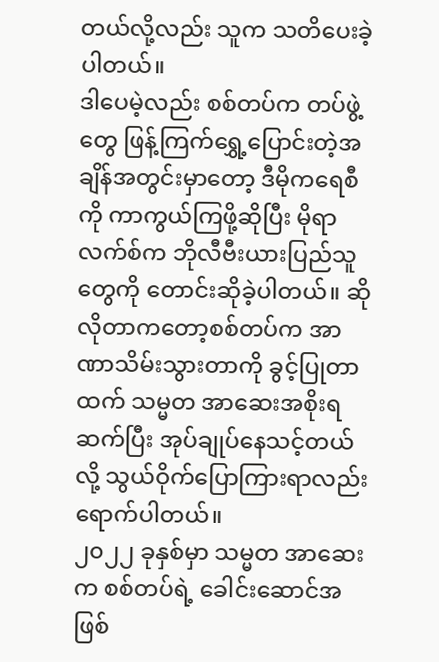တယ်လို့လည်း သူက သတိပေးခဲ့ပါတယ်။
ဒါပေမဲ့လည်း စစ်တပ်က တပ်ဖွဲ့တွေ ဖြန့်ကြက်ရွှေ့ပြောင်းတဲ့အချိန်အတွင်းမှာတော့ ဒီမိုကရေစီကို ကာကွယ်ကြဖို့ဆိုပြီး မိုရာလက်စ်က ဘိုလီဗီးယားပြည်သူတွေကို တောင်းဆိုခဲ့ပါတယ်။ ဆိုလိုတာကတော့စစ်တပ်က အာဏာသိမ်းသွားတာကို ခွင့်ပြုတာထက် သမ္မတ အာဆေးအစိုးရ ဆက်ပြီး အုပ်ချုပ်နေသင့်တယ်လို့ သွယ်ဝိုက်ပြောကြားရာလည်း ရောက်ပါတယ်။
၂၀၂၂ ခုနှစ်မှာ သမ္မတ အာဆေးက စစ်တပ်ရဲ့ ခေါင်းဆောင်အဖြစ်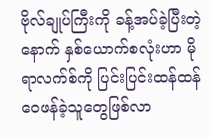ဗိုလ်ချုပ်ကြီးကို ခန့်အပ်ခဲ့ပြီးတဲ့နောက် နှစ်ယောက်စလုံးဟာ မိုရာလက်စ်ကို ပြင်းပြင်းထန်ထန် ဝေဖန်ခဲ့သူတွေဖြစ်လာ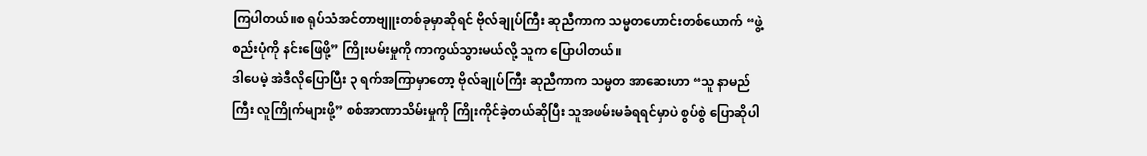ကြပါတယ်။စ ရုပ်သံအင်တာဗျူးတစ်ခုမှာဆိုရင် ဗိုလ်ချုပ်ကြီး ဆုညီကာက သမ္မတဟောင်းတစ်ယောက် “ဖွဲ့စည်းပုံကို နင်းဖြေဖို့” ကြိုးပမ်းမှုကို ကာကွယ်သွားမယ်လို့ သူက ပြောပါတယ်။
ဒါပေမဲ့ အဲဒီလိုပြောပြီး ၃ ရက်အကြာမှာတော့ ဗိုလ်ချုပ်ကြီး ဆုညီကာက သမ္မတ အာဆေးဟာ “သူ နာမည်ကြီး လူကြိုက်များဖို့” စစ်အာဏာသိမ်းမှုကို ကြိုးကိုင်ခဲ့တယ်ဆိုပြီး သူအဖမ်းမခံရရင်မှာပဲ စွပ်စွဲ ပြောဆိုပါ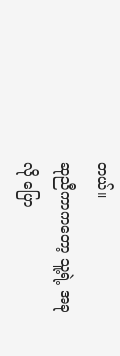တယ်။
ဆုညီကာကတော့ သူ့ရဲ့ အခုလို ပြော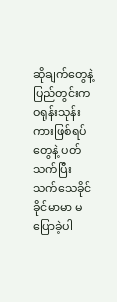ဆိုချက်တွေနဲ့ ပြည်တွင်းက ဝရုန်းသုန်းကားဖြစ်ရပ်တွေနဲ့ ပတ်သက်ပြီး သက်သေခိုင်ခိုင်မာမာ မပြောခဲ့ပါ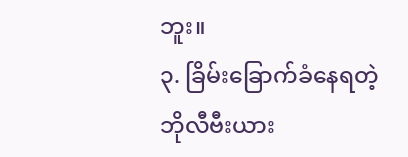ဘူး။
၃. ခြိမ်းခြောက်ခံနေရတဲ့ ဘိုလီဗီးယား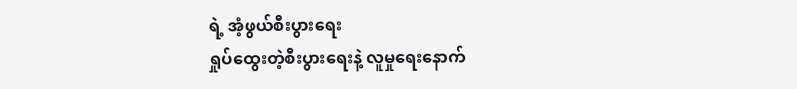ရဲ့ အံ့ဖွယ်စီးပွားရေး
ရှုပ်ထွေးတဲ့စီးပွားရေးနဲ့ လူမှုရေးနောက်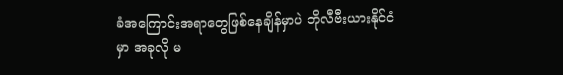ခံအကြောင်းအရာတွေဖြစ်နေချိန်မှာပဲ ဘိုလီဗီးယားနိုင်ငံမှာ အခုလို မ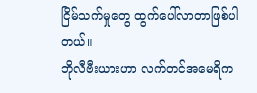ငြိမ်သက်မှုတွေ ထွက်ပေါ်လာတာဖြစ်ပါတယ်။
ဘိုလီဗီးယားဟာ လက်တင်အမေရိက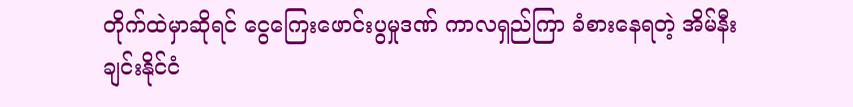တိုက်ထဲမှာဆိုရင် ငွေကြေးဖောင်းပွမှုဒဏ် ကာလရှည်ကြာ ခံစားနေရတဲ့ အိမ်နီးချင်းနိုင်ငံ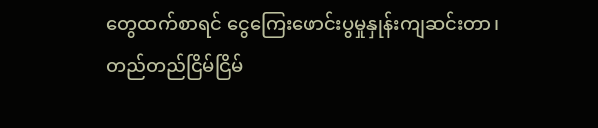တွေထက်စာရင် ငွေကြေးဖောင်းပွမှုနှုန်းကျဆင်းတာ၊ တည်တည်ငြိမ်ငြိမ်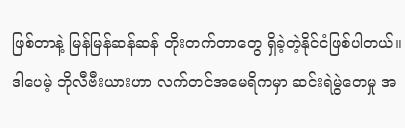ဖြစ်တာနဲ့ မြန်မြန်ဆန်ဆန် တိုးတက်တာတွေ ရှိခဲ့တဲ့နိုင်ငံဖြစ်ပါတယ်။
ဒါပေမဲ့ ဘိုလီဗီးယားဟာ လက်တင်အမေရိကမှာ ဆင်းရဲမွဲတေမှု အ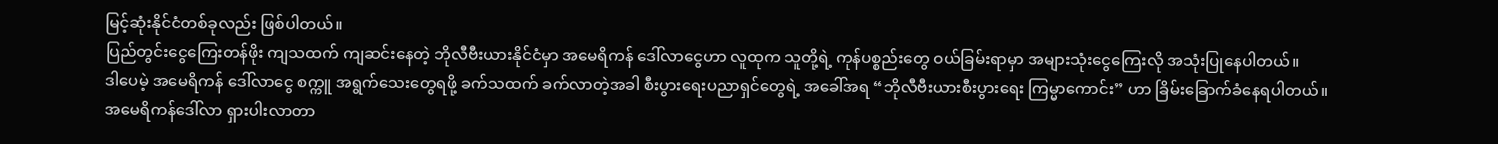မြင့်ဆုံးနိုင်ငံတစ်ခုလည်း ဖြစ်ပါတယ်။
ပြည်တွင်းငွေကြေးတန်ဖိုး ကျသထက် ကျဆင်းနေတဲ့ ဘိုလီဗီးယားနိုင်ငံမှာ အမေရိကန် ဒေါ်လာငွေဟာ လူထုက သူတို့ရဲ့ ကုန်ပစ္စည်းတွေ ဝယ်ခြမ်းရာမှာ အများသုံးငွေကြေးလို အသုံးပြုနေပါတယ်။
ဒါပေမဲ့ အမေရိကန် ဒေါ်လာငွေ စက္ကူ အရွက်သေးတွေရဖို့ ခက်သထက် ခက်လာတဲ့အခါ စီးပွားရေးပညာရှင်တွေရဲ့ အခေါ်အရ “ဘိုလီဗီးယားစီးပွားရေး ကြမ္မာကောင်း” ဟာ ခြိမ်းခြောက်ခံနေရပါတယ်။
အမေရိကန်ဒေါ်လာ ရှားပါးလာတာ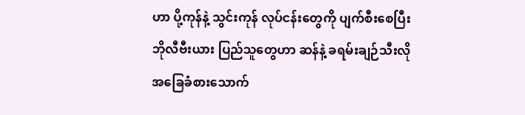ဟာ ပို့ကုန်နဲ့ သွင်းကုန် လုပ်ငန်းတွေကို ပျက်စီးစေပြီး ဘိုလီဗီးယား ပြည်သူတွေဟာ ဆန်နဲ့ ခရမ်းချဉ်သီးလို အခြေခံစားသောက်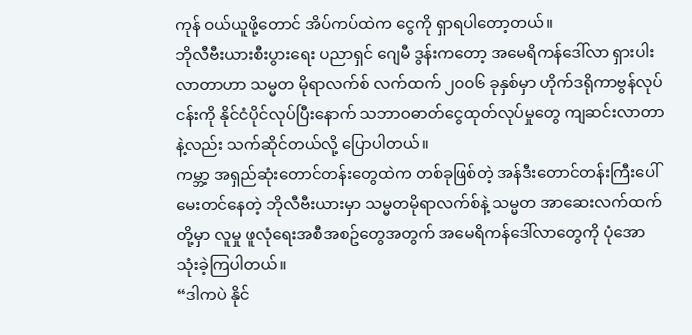ကုန် ဝယ်ယူဖို့တောင် အိပ်ကပ်ထဲက ငွေကို ရှာရပါတော့တယ်။
ဘိုလီဗီးယားစီးပွားရေး ပညာရှင် ဂျေမီ ဒွန်းကတော့ အမေရိကန်ဒေါ်လာ ရှားပါးလာတာဟာ သမ္မတ မိုရာလက်စ် လက်ထက် ၂၀၀၆ ခုနှစ်မှာ ဟိုက်ဒရိုကာဗွန်လုပ်ငန်းကို နိုင်ငံပိုင်လုပ်ပြီးနောက် သဘာဝဓာတ်ငွေထုတ်လုပ်မှုတွေ ကျဆင်းလာတာနဲ့လည်း သက်ဆိုင်တယ်လို့ ပြောပါတယ်။
ကမ္ဘာ့ အရှည်ဆုံးတောင်တန်းတွေထဲက တစ်ခုဖြစ်တဲ့ အန်ဒီးတောင်တန်းကြီးပေါ် မေးတင်နေတဲ့ ဘိုလီဗီးယားမှာ သမ္မတမိုရာလက်စ်နဲ့ သမ္မတ အာဆေးလက်ထက်တို့မှာ လူမှု ဖူလုံရေးအစီအစဥ်တွေအတွက် အမေရိကန်ဒေါ်လာတွေကို ပုံအော သုံးခဲ့ကြပါတယ်။
“ဒါကပဲ နိုင်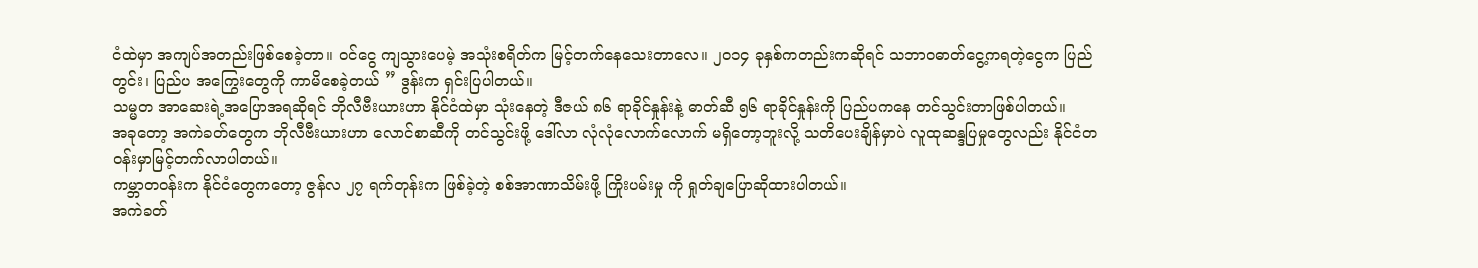ငံထဲမှာ အကျပ်အတည်းဖြစ်စေခဲ့တာ။ ဝင်ငွေ ကျသွားပေမဲ့ အသုံးစရိတ်က မြင့်တက်နေသေးတာလေ။ ၂၀၁၄ ခုနှစ်ကတည်းကဆိုရင် သဘာဝဓာတ်ငွေ့ကရတဲ့ငွေက ပြည်တွင်း၊ ပြည်ပ အကြွေးတွေကို ကာမိစေခဲ့တယ် ” ဒွန်းက ရှင်းပြပါတယ်။
သမ္မတ အာဆေးရဲ့အပြောအရဆိုရင် ဘိုလီဗီးယားဟာ နိုင်ငံထဲမှာ သုံးနေတဲ့ ဒီဇယ် ၈၆ ရာခိုင်နှုန်းနဲ့ ဓာတ်ဆီ ၅၆ ရာခိုင်နှုန်းကို ပြည်ပကနေ တင်သွင်းတာဖြစ်ပါတယ်။
အခုတော့ အကဲခတ်တွေက ဘိုလီဗီးယားဟာ လောင်စာဆီကို တင်သွင်းဖို့ ဒေါ်လာ လုံလုံလောက်လောက် မရှိတော့ဘူးလို့ သတိပေးချိန်မှာပဲ လူထုဆန္ဒပြမှုတွေလည်း နိုင်ငံတဝန်းမှာမြင့်တက်လာပါတယ်။
ကမ္ဘာတဝန်းက နိုင်ငံတွေကတော့ ဇွန်လ ၂၇ ရက်တုန်းက ဖြစ်ခဲ့တဲ့ စစ်အာဏာသိမ်းဖို့ ကြိုးပမ်းမှု ကို ရှုတ်ချပြောဆိုထားပါတယ်။
အကဲခတ်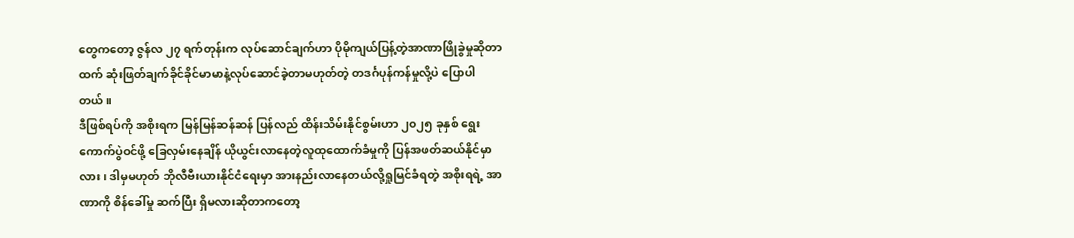တွေကတော့ ဇွန်လ ၂၇ ရက်တုန်းက လုပ်ဆောင်ချက်ဟာ ပိုမိုကျယ်ပြန့်တဲ့အာဏာဖြိုခွဲမှုဆိုတာထက် ဆုံးဖြတ်ချက်ခိုင်ခိုင်မာမာနဲ့လုပ်ဆောင်ခဲ့တာမဟုတ်တဲ့ တဒင်္ဂပုန်ကန်မှုလို့ပဲ ပြောပါတယ်။
ဒီဖြစ်ရပ်ကို အစိုးရက မြန်မြန်ဆန်ဆန် ပြန်လည် ထိန်းသိမ်းနိုင်စွမ်းဟာ ၂၀၂၅ ခုနှစ် ရွေးကောက်ပွဲဝင်ဖို့ ခြေလှမ်းနေချိန် ယိုယွင်းလာနေတဲ့လူထုထောက်ခံမှုကို ပြန်အဖတ်ဆယ်နိုင်မှာလား၊ ဒါမှမဟုတ် ဘိုလီဗီးယားနိုင်ငံရေးမှာ အားနည်းလာနေတယ်လို့ရှုမြင်ခံရတဲ့ အစိုးရရဲ့ အာဏာကို စိန်ခေါ်မှု ဆက်ပြီး ရှိမလားဆိုတာကတော့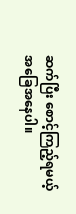ဆက်ပြီး စောင့်ကြည့်ရမယ့် အခြေအနေပါ။